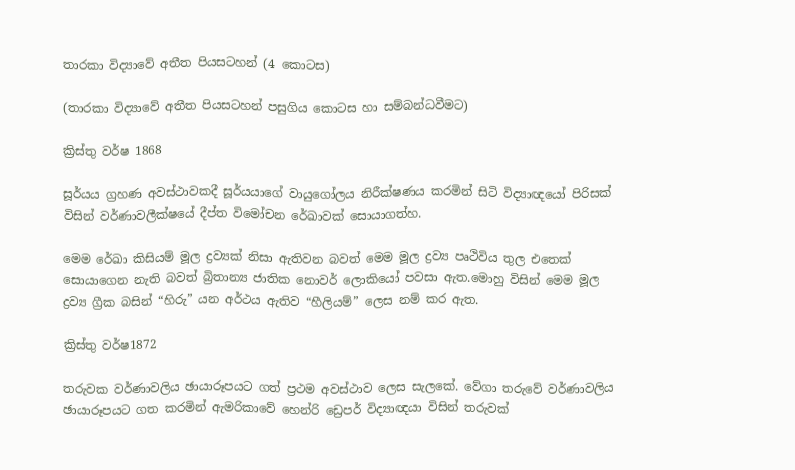තාරකා විද්‍යාවේ අතීත පියසටහන් (4 කොටස)

(තාරකා විද්‍යාවේ අතීත පියසටහන් පසුගිය කොටස හා සම්බන්ධවීමට)

ක්‍රිස්තු වර්ෂ 1868

සූර්යය ග්‍රහණ අවස්ථාවකදී සූර්යයාගේ වායුගෝලය නිරීක්ෂණය කරමින් සිටි විද්‍යාඥයෝ පිරිසක් විසින් වර්ණාවලීක්ෂයේ දීප්ත විමෝචන රේඛාවක් සොයාගත්හ.

මෙම රේඛා කිසියම් මූල ද්‍රව්‍යක් නිසා ඇතිවන බවත් මෙම මූල ද්‍රව්‍ය පෘථිවිය තුල එතෙක් සොයාගෙන නැති බවත් බ්‍රිතාන්‍ය ජාතික නොවර් ලොකියෝ පවසා ඇත.මොහු විසින් මෙම මූල ද්‍රව්‍ය ග්‍රීක බසින් “හිරු” යන අර්ථය ඇතිව “හීලියම්” ලෙස නම් කර ඇත.

ක්‍රිස්තු වර්ෂ1872

තරුවක වර්ණාවලිය ඡායාරූපයට ගත් ප්‍රථම අවස්ථාව ලෙස සැලකේ. වේගා තරුවේ වර්ණාවලිය ඡායාරූපයට ගත කරමින් ඇමරිකාවේ හෙන්රි ඩ්‍රෙපර් විද්‍යාඥයා විසින් තරුවක්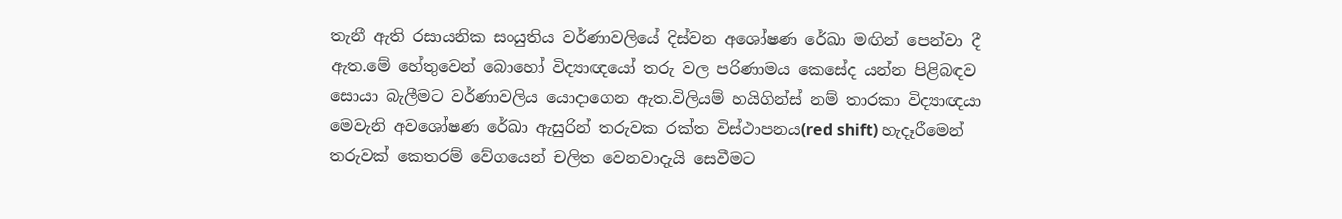තැනී ඇති රසායනික සංයුතිය වර්ණාවලියේ දිස්වන අශෝෂණ රේඛා මඟින් පෙන්වා දී ඇත.මේ හේතුවෙන් බොහෝ විද්‍යාඥයෝ තරු වල පරිණාමය කෙසේද යන්න පිළිබඳව සොයා බැලීමට වර්ණාවලිය යොදාගෙන ඇත.විලියම් හයිගින්ස් නම් තාරකා විද්‍යාඥයා මෙවැනි අවශෝෂණ රේඛා ඇසුරින් තරුවක රක්ත විස්ථාපනය(red shift) හැදෑරීමෙන් තරුවක් කෙතරම් වේගයෙන් චලිත වෙනවාදැයි සෙවීමට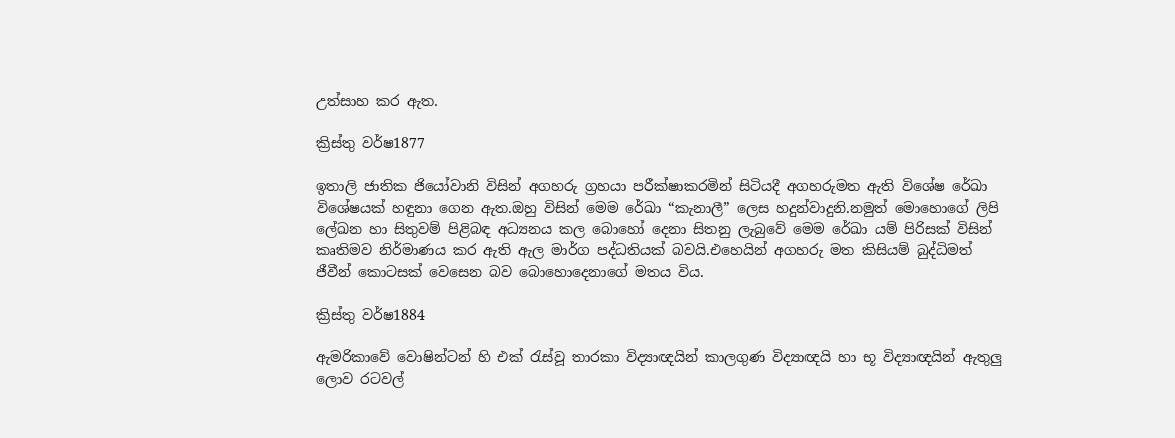උත්සාහ කර ඇත.

ක්‍රිස්තු වර්ෂ1877

ඉතාලි ජාතික ජියෝවානි විසින් අගහරු ග්‍රහයා පරීක්ෂාකරමින් සිටියදී අගහරුමත ඇති විශේෂ රේඛා විශේෂයක් හඳුනා ගෙන ඇත.ඔහු විසින් මෙම රේඛා “කැනාලී” ලෙස හදුන්වාදුනි.නමුත් මොහොගේ ලිපි ලේඛන හා සිතුවම් පිළිබඳ අධ්‍යනය කල බොහෝ දෙනා සිතනු ලැබුවේ මෙම රේඛා යම් පිරිසක් විසින් කෘතිමව නිර්මාණය කර ඇති ඇල මාර්ග පද්ධතියක් බවයි.එහෙයින් අගහරු මත කිසියම් බුද්ධිමත් ජීවීන් කොටසක් වෙසෙන බව බොහොදෙනාගේ මතය විය.

ක්‍රිස්තු වර්ෂ1884

ඇමරිකාවේ වොෂින්ටන් හි එක් රැස්වූ තාරකා විද්‍යාඥයින් කාලගුණ විද්‍යාඥයි හා භූ විද්‍යාඥයින් ඇතුලු ලොව රටවල්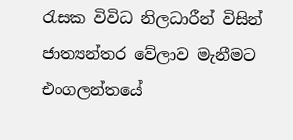රැසක විවිධ නිලධාරීන් විසින් ජාත්‍යන්තර වේලාව මැනීමට එංගලන්තයේ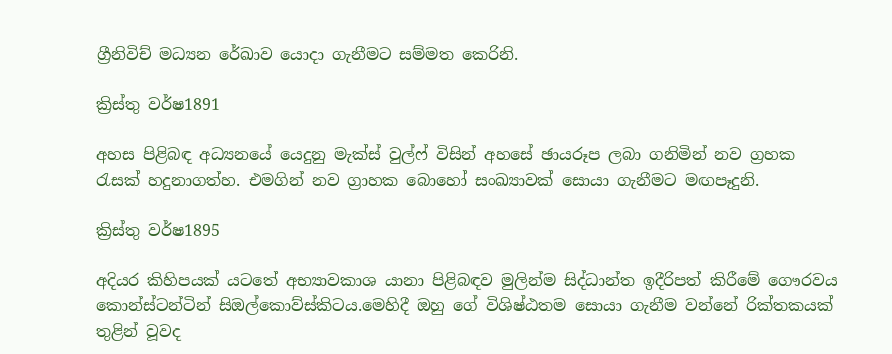ග්‍රීනිවිච් මධ්‍යන රේඛාව යොදා ගැනීමට සම්මත කෙරිනි.

ක්‍රිස්තු වර්ෂ1891

අහස පිළිබඳ අධ්‍යනයේ යෙදුනු මැක්ස් වුල්ෆ් විසින් අහසේ ඡායරූප ලබා ගනිමින් නව ග්‍රහක රැසක් හදුනාගත්හ. එමගින් නව ග්‍රාහක බොහෝ සංඛ්‍යාවක් සොයා ගැනීමට මඟපෑදුනි.

ක්‍රිස්තු වර්ෂ1895

අදියර කිහිපයක් යටතේ අභ්‍යාවකාශ යානා පිළිබඳව මුලින්ම සිද්ධාන්ත ඉදීරිපත් කිරීමේ ගෞරවය කොන්ස්ටන්ටින් සිඔල්කොව්ස්කිටය.මෙහිදී ඔහු ගේ විශිෂ්ඨතම සොයා ගැනීම වන්නේ රික්තකයක් තුළින් වූවද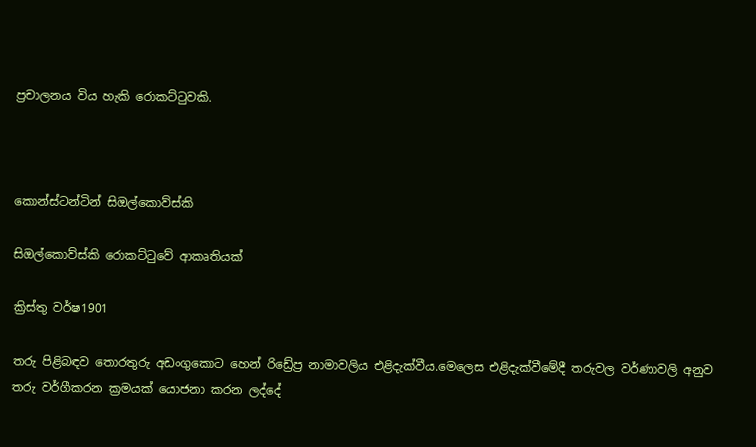ප්‍රචාලනය විය හැකි රොකට්ටුවකි.



කොන්ස්ටන්ටින් සිඔල්කොව්ස්කි

සිඔල්කොව්ස්කි රොකට්ටුවේ ආකෘතියක්

ක්‍රිස්තු වර්ෂ1901

තරු පිළිබඳව තොරතුරු අඩංගුකොට හෙන් රිඩ්‍රේප්‍ර නාමාවලිය එළිදැක්වීය.මෙලෙස එළිදැක්වීමේදී තරුවල වර්ණාවලි අනුව තරු වර්ගීකරන ක්‍රමයක් යොජනා කරන ලද්දේ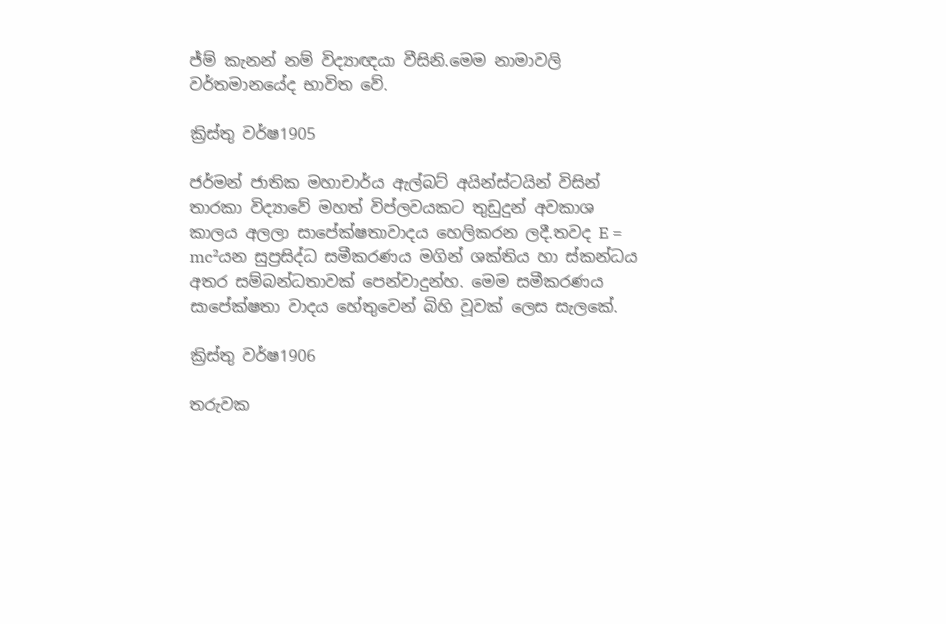ජ්ම් කැනන් නම් විද්‍යාඥයා වීසිනි.මෙම නාමාවලි වර්තමානයේද භාවිත වේ.

ක්‍රිස්තු වර්ෂ1905

ජර්මන් ජාතික මහාචාර්ය ඇල්බට් අයින්ස්ටයින් විසින් තාරකා විද්‍යාවේ මහත් විප්ලවයකට තුඩුදුන් අවකාශ කාලය අලලා සාපේක්ෂතාවාදය හෙලිකරන ලදී.තවද E = mc²යන සුප්‍රසිද්ධ සමීකරණය මගින් ශක්තිය හා ස්කන්ධය අතර සම්බන්ධතාවක් පෙන්වාදුන්හ. මෙම සමීකරණය සාපේක්ෂතා වාදය හේතුවෙන් බිහි වූවක් ලෙස සැලකේ.

ක්‍රිස්තු වර්ෂ1906

තරුවක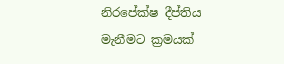නිරපේක්ෂ දීප්තිය මැනීමට ක්‍රමයක්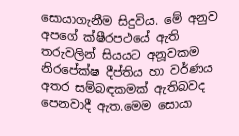සොයාගැනීම සිදුවිය. මේ අනුව අපගේ ක්ෂීරපථයේ ඇති තරුවලින් සියයට අනූවකම නිරපේක්ෂ දීප්තිය හා වර්ණය අතර සම්බඳකමක් ඇතිබවද පෙනවාදී ඇත.මෙම සොයා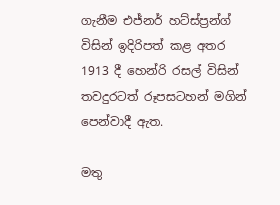ගැනීම එජ්නර් හට්ස්ප්‍රන්ග් විසින් ඉදිරිපත් කළ අතර 1913 දී හෙන්රි රසල් විසින් තවදුරටත් රූපසටහන් මගින් පෙන්වාදී ඇත.

මතු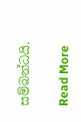සම්බන්ධයි.

Read More